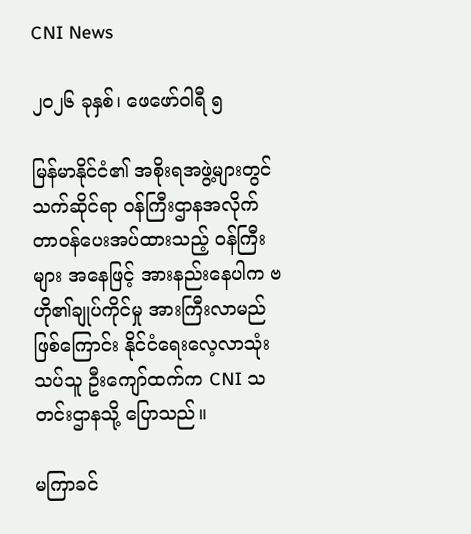CNI News

၂၀၂၆ ခုနှစ်၊ ဖေဖော်ဝါရီ ၅

မြန်မာနိုင်ငံ၏ အစိုးရအဖွဲ့များတွင် သက်ဆိုင်ရာ ဝန်ကြီးဌာနအလိုက် တာဝန်ပေးအပ်ထားသည့် ဝန်ကြီးများ အနေဖြင့် အားနည်းနေပါက ဗဟို၏ချုပ်ကိုင်မှု အားကြီးလာမည်ဖြစ်ကြောင်း နိုင်ငံရေးလေ့လာသုံးသပ်သူ ဦးကျော်ထက်က CNI သတင်းဌာနသို့ ပြောသည်။

မကြာခင်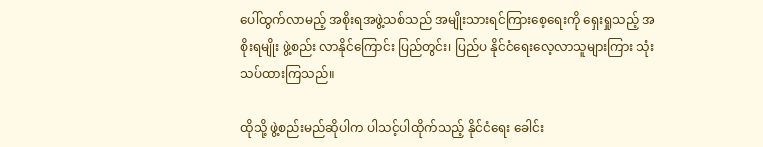ပေါ်ထွက်လာမည့် အစိုးရအဖွဲ့သစ်သည် အမျိုးသားရင်ကြားစေ့ရေးကို ရှေးရှုသည့် အစိုးရမျိုး ဖွဲ့စည်း လာနိုင်ကြောင်း ပြည်တွင်း၊ ပြည်ပ နိုင်ငံရေးလေ့လာသူများကြား သုံးသပ်ထားကြသည်။

ထိုသို့ ဖွဲ့စည်းမည်ဆိုပါက ပါသင့်ပါထိုက်သည့် နိုင်ငံရေး ခေါင်း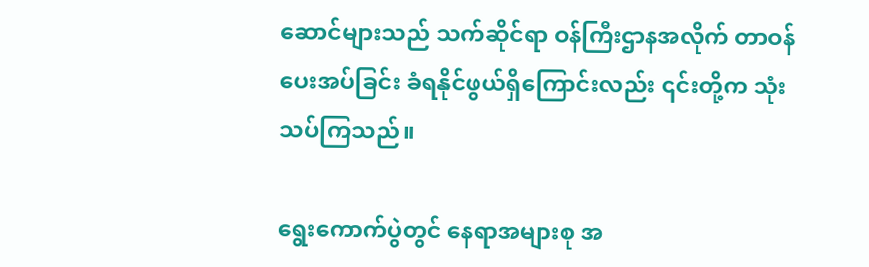ဆောင်များသည် သက်ဆိုင်ရာ ဝန်ကြီးဌာနအလိုက် တာဝန်ပေးအပ်ခြင်း ခံရနိုင်ဖွယ်ရှိကြောင်းလည်း ၎င်းတို့က သုံးသပ်ကြသည်။

ရွေးကောက်ပွဲတွင် နေရာအများစု အ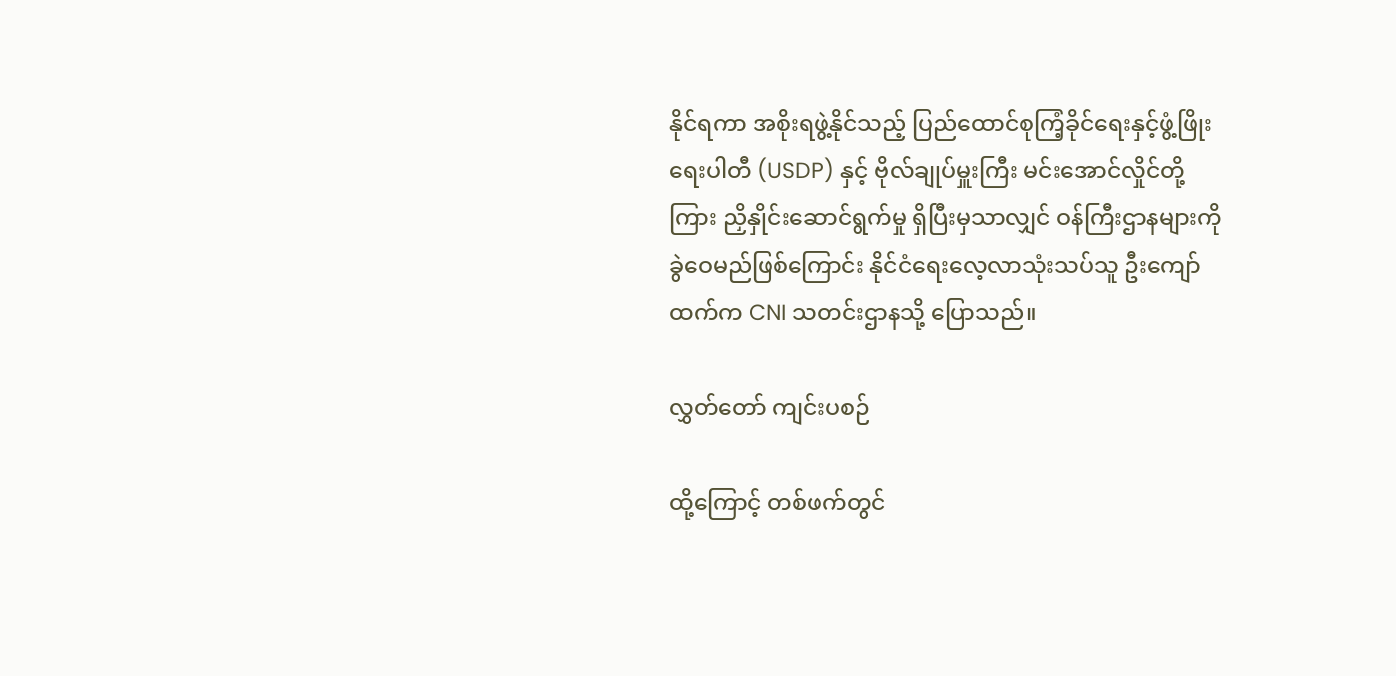နိုင်ရကာ အစိုးရဖွဲ့နိုင်သည့် ပြည်ထောင်စုကြံ့ခိုင်ရေးနှင့်ဖွံ့ဖြိုးရေးပါတီ (USDP) နှင့် ဗိုလ်ချုပ်မှူးကြီး မင်းအောင်လှိုင်တို့ကြား ညှိနှိုင်းဆောင်ရွက်မှု ရှိပြီးမှသာလျှင် ဝန်ကြီးဌာနများကို ခွဲဝေမည်ဖြစ်ကြောင်း နိုင်ငံရေးလေ့လာသုံးသပ်သူ ဦးကျော်ထက်က CNI သတင်းဌာနသို့ ပြောသည်။

လွှတ်တော် ကျင်းပစဉ်

ထို့ကြောင့် တစ်ဖက်တွင်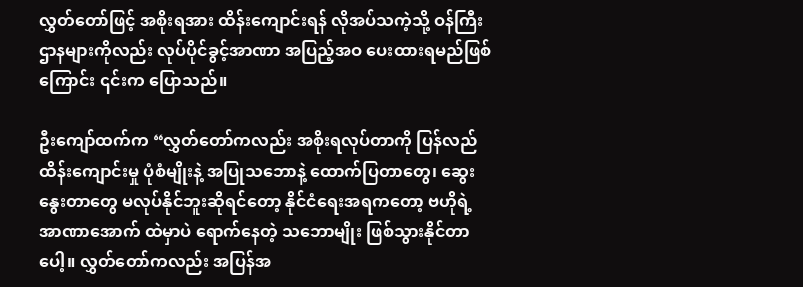လွှတ်တော်ဖြင့် အစိုးရအား ထိန်းကျောင်းရန် လိုအပ်သကဲ့သို့ ဝန်ကြီးဌာနများကိုလည်း လုပ်ပိုင်ခွင့်အာဏာ အပြည့်အဝ ပေးထားရမည်ဖြစ်ကြောင်း ၎င်းက ပြောသည်။

ဦးကျော်ထက်က “လွှတ်တော်ကလည်း အစိုးရလုပ်တာကို ပြန်လည်ထိန်းကျောင်းမှု ပုံစံမျိုးနဲ့ အပြုသဘောနဲ့ ထောက်ပြတာတွေ၊ ဆွေးနွေးတာတွေ မလုပ်နိုင်ဘူးဆိုရင်တော့ နိုင်ငံရေးအရကတော့ ဗဟိုရဲ့ အာဏာအောက် ထဲမှာပဲ ရောက်နေတဲ့ သဘောမျိုး ဖြစ်သွားနိုင်တာပေါ့။ လွှတ်တော်ကလည်း အပြန်အ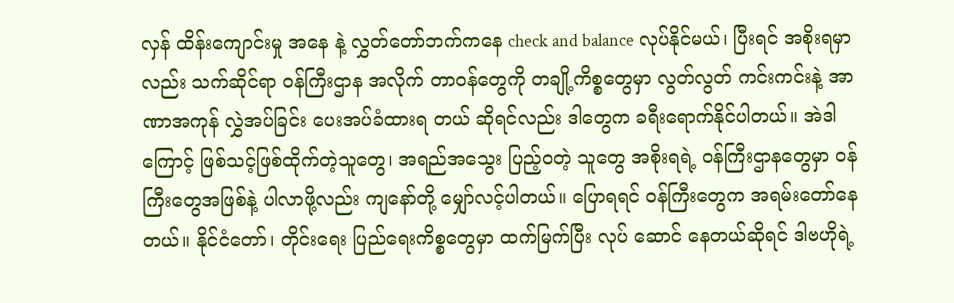လှန် ထိန်းကျောင်းမှု အနေ နဲ့ လွှတ်တော်ဘက်ကနေ check and balance လုပ်နိုင်မယ်၊ ပြီးရင် အစိုးရမှာလည်း သက်ဆိုင်ရာ ဝန်ကြီးဌာန အလိုက် တာဝန်တွေကို တချို့ကိစ္စတွေမှာ လွတ်လွတ် ကင်းကင်းနဲ့ အာဏာအကုန် လွှဲအပ်ခြင်း ပေးအပ်ခံထားရ တယ် ဆိုရင်လည်း ဒါတွေက ခရီးရောက်နိုင်ပါတယ်။ အဲဒါကြောင့် ဖြစ်သင့်ဖြစ်ထိုက်တဲ့သူတွေ၊ အရည်အသွေး ပြည့်ဝတဲ့ သူတွေ အစိုးရရဲ့ ဝန်ကြီးဌာနတွေမှာ ဝန်ကြီးတွေအဖြစ်နဲ့ ပါလာဖို့လည်း ကျနော်တို့ မျှော်လင့်ပါတယ်။ ပြောရရင် ဝန်ကြီးတွေက အရမ်းတော်နေတယ်။ နိုင်ငံတော်၊ တိုင်းရေး ပြည်ရေးကိစ္စတွေမှာ ထက်မြက်ပြီး လုပ် ဆောင် နေတယ်ဆိုရင် ဒါဗဟိုရဲ့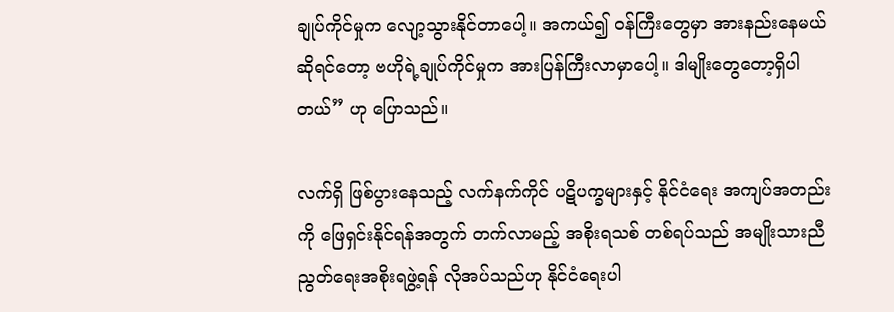ချုပ်ကိုင်မှုက လျော့သွားနိုင်တာပေါ့။ အကယ်၍ ဝန်ကြီးတွေမှာ အားနည်းနေမယ် ဆိုရင်တော့ ဗဟိုရဲ့ချုပ်ကိုင်မှုက အားပြန်ကြီးလာမှာပေါ့။ ဒါမျိုးတွေတော့ရှိပါတယ်” ဟု ပြောသည်။

လက်ရှိ ဖြစ်ပွားနေသည့် လက်နက်ကိုင် ပဋိပက္ခများနှင့် နိုင်ငံ‌ရေး အကျပ်အတည်းကို ဖြေရှင်းနိုင်ရန်အတွက် တက်လာမည့် အစိုးရသစ် တစ်ရပ်သည် အမျိုးသားညီညွတ်ရေးအစိုးရဖွဲ့ရန် လိုအပ်သည်ဟု နိုင်ငံရေးပါ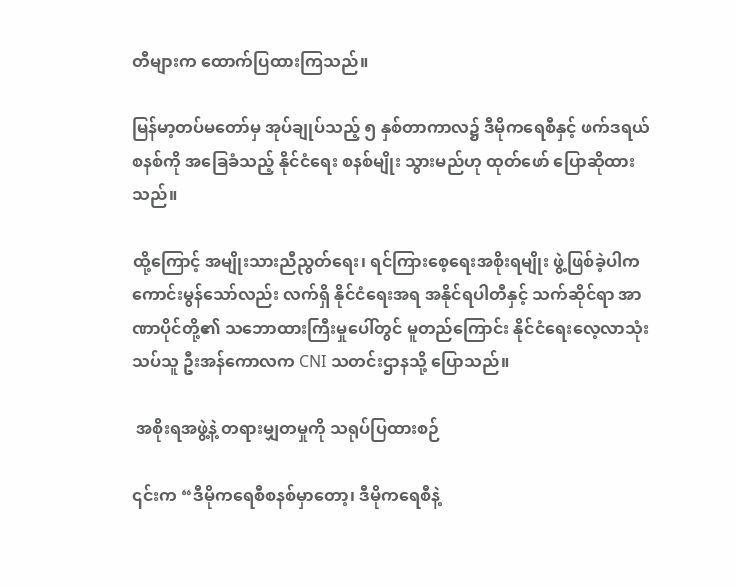တီများက ထောက်ပြထားကြသည်။

မြန်မာ့တပ်မတော်မှ အုပ်ချုပ်သည့် ၅ နှစ်တာကာလ၌ ဒီမိုကရေစီနှင့် ဖက်ဒရယ်စနစ်ကို အခြေခံသည့် နိုင်ငံရေး စနစ်မျိုး သွားမည်ဟု ထုတ်ဖော် ပြောဆိုထားသည်။

ထို့ကြောင့် အမျိုးသားညီညွတ်ရေး၊ ရင်ကြားစေ့ရေးအစိုးရမျိုး ဖွဲ့ဖြစ်ခဲ့ပါက ကောင်းမွန်သော်လည်း လက်ရှိ နိုင်ငံရေးအရ အနိုင်ရပါတီနှင့် သက်ဆိုင်ရာ အာဏာပိုင်တို့၏ သဘောထားကြီးမှုပေါ်တွင် မူတည်ကြောင်း နိုင်ငံရေးလေ့လာသုံးသပ်သူ ဦးအန်ကောလက CNI သတင်းဌာနသို့ ပြောသည်။

 အစိုးရအဖွဲ့နဲ့ တရားမျှတမှုကို သရုပ်ပြထားစဉ်

၎င်းက “ဒီမိုကရေစီစနစ်မှာတော့၊ ဒီမိုကရေစီနဲ့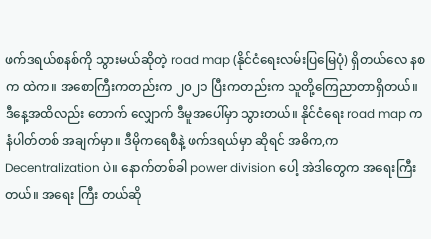ဖက်ဒရယ်စနစ်ကို သွားမယ်ဆိုတဲ့ road map (နိုင်ငံရေးလမ်းပြမြေပုံ) ရှိတယ်လေ နစက ထဲက။ အစောကြီးကတည်းက ၂၀၂၁ ပြီးကတည်းက သူတို့ကြေညာတာရှိတယ်။ ဒီနေ့အထိလည်း တောက် လျှောက် ဒီမူအပေါ်မှာ သွားတယ်။ နိုင်ငံရေး road map က နံပါတ်တစ် အချက်မှာ။ ဒီမိုကရေစီနဲ့ ဖက်ဒရယ်မှာ ဆိုရင် အဓိက,က Decentralization ပဲ။ နောက်တစ်ခါ power division ပေါ့ အဲဒါတွေက အရေးကြီးတယ်။ အရေး ကြီး တယ်ဆို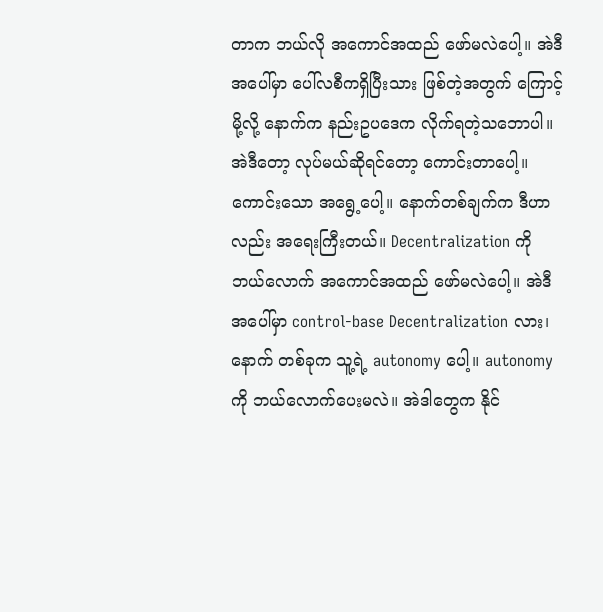တာက ဘယ်လို အကောင်အထည် ဖော်မလဲပေါ့။ အဲဒီအပေါ်မှာ ပေါ်လစီကရှိပြီးသား ဖြစ်တဲ့အတွက် ကြောင့်မို့လို့ နောက်က နည်းဥပဒေက လိုက်ရတဲ့သဘောပါ။ အဲဒီတော့ လုပ်မယ်ဆိုရင်တော့ ကောင်းတာပေါ့။ ကောင်းသော အရွေ့ပေါ့။ နောက်တစ်ချက်က ဒီဟာလည်း အရေးကြီးတယ်။ Decentralization ကို ဘယ်လောက် အကောင်အထည် ဖော်မလဲပေါ့။ အဲဒီအပေါ်မှာ control-base Decentralization လား၊ နောက် တစ်ခုက သူ့ရဲ့ autonomy ပေါ့။ autonomy ကို ဘယ်လောက်ပေးမလဲ။ အဲဒါတွေက နိုင်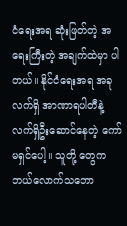ငံရေးအရ ဆုံးဖြတ်တဲ့ အရေးကြီးတဲ့ အချက်ထဲမှာ ပါတယ်။ နိုင်ငံရေးအရ အခုလက်ရှိ အာဏာရပါတီနဲ့ လက်ရှိဦးဆောင်နေတဲ့ ကော်မရှင်ပေါ့။ သူတို့ တွေက ဘယ်လောက်သဘော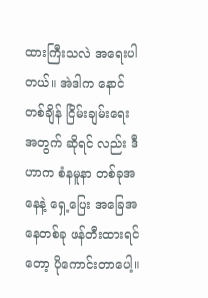ထားကြီးသလဲ အရေးပါတယ်။ အဲဒါက နောင်တစ်ချိန် ငြိမ်းချမ်းရေးအတွက် ဆိုရင် လည်း ဒီဟာက စံနမူနာ တစ်ခုအနေနဲ့ ရှေ့ပြေး အခြေအနေတစ်ခု ဖန်တီးထားရင်တော့ ပိုကောင်းတာပေါ့။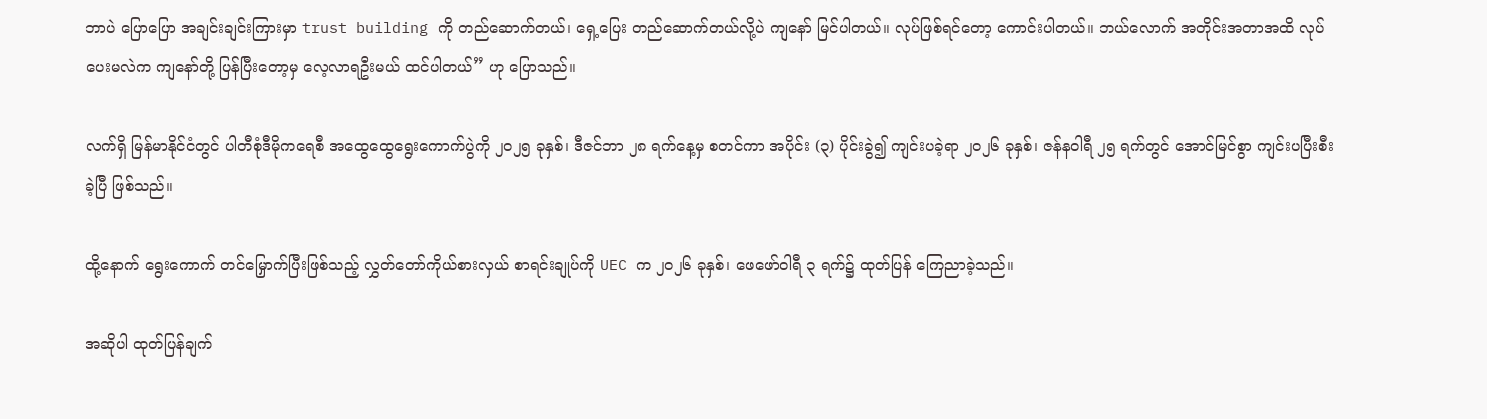ဘာပဲ ပြောပြော အချင်းချင်းကြားမှာ trust building ကို တည်ဆောက်တယ်၊ ရှေ့ပြေး တည်ဆောက်တယ်လို့ပဲ ကျနော် မြင်ပါတယ်။ လုပ်ဖြစ်ရင်တော့ ကောင်းပါတယ်။ ဘယ်လောက် အတိုင်းအတာအထိ လုပ်ပေးမလဲက ကျနော်တို့ ပြန်ပြီးတော့မှ လေ့လာရဦးမယ် ထင်ပါတယ်” ဟု ပြောသည်။

လက်ရှိ မြန်မာနိုင်ငံတွင် ပါတီစုံဒီမိုကရေစီ အထွေထွေရွေးကောက်ပွဲကို ၂၀၂၅ ခုနှစ်၊ ဒီဇင်ဘာ ၂၈ ရက်နေ့မှ စတင်ကာ အပိုင်း (၃) ပိုင်းခွဲ၍ ကျင်းပခဲ့ရာ ၂၀၂၆ ခုနှစ်၊ ဇန်နဝါရီ ၂၅ ရက်တွင် အောင်မြင်စွာ ကျင်းပပြီးစီးခဲ့ပြီ ဖြစ်သည်။

ထို့နောက် ရွေးကောက် တင်မြှောက်ပြီးဖြစ်သည့် လွှတ်တော်ကိုယ်စားလှယ် စာရင်းချုပ်ကို UEC က ၂၀၂၆ ခုနှစ်၊ ဖေဖော်ဝါရီ ၃ ရက်၌ ထုတ်ပြန် ကြေညာခဲ့သည်။

အဆိုပါ ထုတ်ပြန်ချက်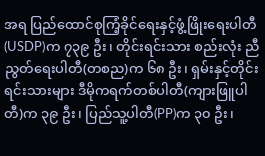အရ ပြည်ထောင်စုကြံ့ခိုင်ရေးနှင့်ဖွံ့ဖြိုး‌ရေးပါတီ (USDP)က ၇၃၉ ဦး၊ တိုင်းရင်းသား စည်းလုံး ညီညွတ်ရေးပါတီ(တစည)က ၆၈ ဦး၊ ရှမ်းနှင့်တိုင်းရင်းသားများ ဒီမိုကရက်တစ်ပါတီ(ကျားဖြူပါတီ)က ၃၉ ဦး၊ ပြည်သူ့ပါတီ(PP)က ၃၀ ဦး၊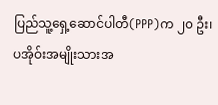ပြည်သူ့ရှေ့ဆောင်ပါတီ(PPP)က ၂၀ ဦး၊ ပအိုဝ်းအမျိုးသားအ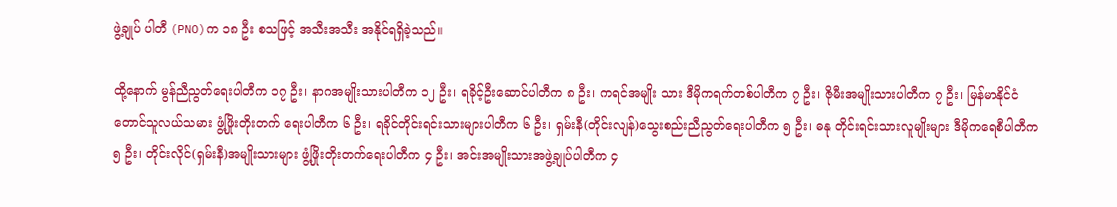ဖွဲ့ချုပ် ပါတီ (PNO)က ၁၈ ဦး စသဖြင့် အသီးအသီး အနိုင်ရရှိခဲ့သည်။

ထို့နောက် မွန်ညီညွတ်ရေးပါတီက ၁၇ ဦး၊ နာဂအမျိုးသားပါတီက ၁၂ ဦး၊ ရခိုင့်ဦးဆောင်ပါတီက ၈ ဦး၊ ကရင်အမျိုး သား ဒီမိုကရက်တစ်ပါတီက ၇ ဦး၊ ဇိုမီးအမျိုးသားပါတီက ၇ ဦး၊ မြန်မာနိုင်ငံတောင်သူလယ်သမား ဖွံ့ဖြိုးတိုးတက် ရေးပါတီက ၆ ဦး၊ ရခိုင်တိုင်းရင်းသားများပါတီက ၆ ဦး၊ ရှမ်းနီ(တိုင်းလျန်)သွေးစည်းညီညွတ်ရေးပါတီက ၅ ဦး၊ ဓနု တိုင်းရင်းသားလူမျိုးများ ဒီမိုကရေစီပါတီက ၅ ဦး၊ တိုင်းလိုင်(ရှမ်းနီ)အမျိုးသားများ ဖွံ့ဖြိုးတိုးတက်ရေးပါတီက ၄ ဦး၊ အင်းအမျိုးသားအဖွဲ့ချုပ်ပါတီက ၄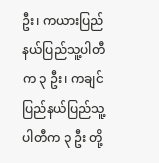ဦး၊ ကယားပြည်နယ်ပြည်သူ့ပါတီက ၃ ဦး၊ ကချင်ပြည်နယ်ပြည်သူ့ပါတီက ၃ ဦး တို့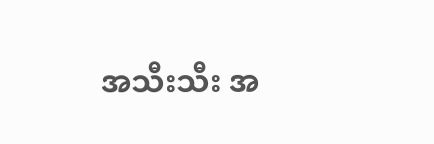အသီးသီး အ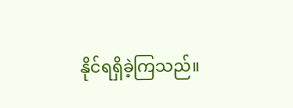နိုင်ရရှိခဲ့ကြသည်။